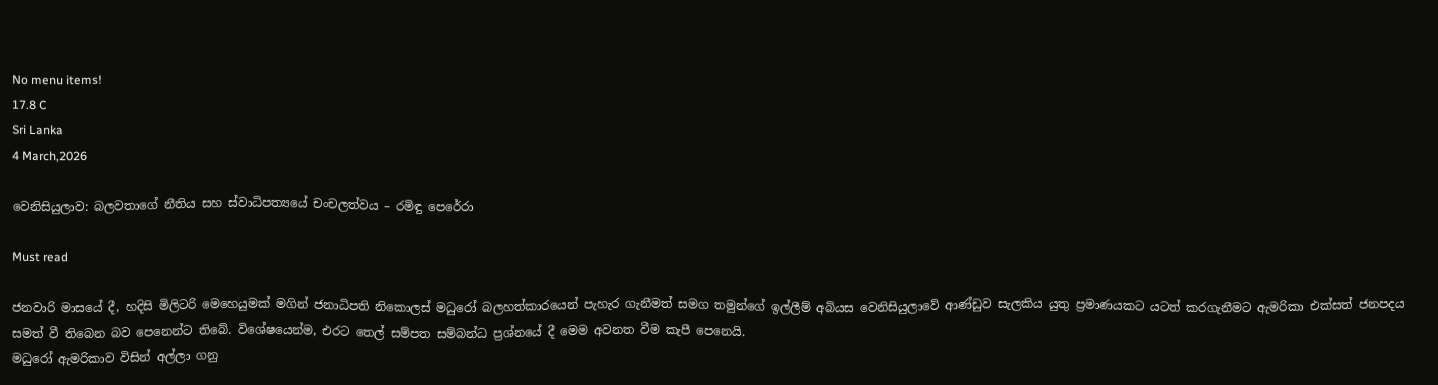No menu items!
17.8 C
Sri Lanka
4 March,2026

වෙනිසියුලාව: බලවතාගේ නීතිය සහ ස්වාධිපත්‍යයේ චංචලත්වය – රමිඳු පෙරේරා

Must read

ජනවාරි මාසයේ දී, හදිසි මිලිටරි මෙහෙයුමක් මගින් ජනාධිපති නිකොලස් මධුරෝ බලහත්කාරයෙන් පැහැර ගැනීමත් සමග තමුන්ගේ ඉල්ලීම් අබියස වෙනිසියුලාවේ ආණ්ඩුව සැලකිය යුතු ප්‍රමාණයකට යටත් කරගැනීමට ඇමරිකා එක්සත් ජනපදය සමත් වී තිබෙන බව පෙනෙන්ට තිබේ. විශේෂයෙන්ම, එරට තෙල් සම්පත සම්බන්ධ ප්‍රශ්නයේ දී මෙම අවනත වීම කැපී පෙනෙයි.
මධුරෝ ඇමරිකාව විසින් අල්ලා ගනු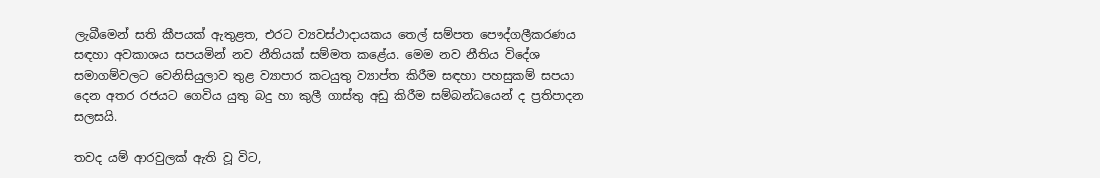ලැබීමෙන් සති කීපයක් ඇතුළත, එරට ව්‍යවස්ථාදායකය තෙල් සම්පත පෞද්ගලීකරණය සඳහා අවකාශය සපයමින් නව නීතියක් සම්මත කළේය. මෙම නව නීතිය විදේශ සමාගම්වලට වෙනිසියුලාව තුළ ව්‍යාපාර කටයුතු ව්‍යාප්ත කිරීම සඳහා පහසුකම් සපයා දෙන අතර රජයට ගෙවිය යුතු බදු හා කුලී ගාස්තු අඩු කිරීම සම්බන්ධයෙන් ද ප්‍රතිපාදන සලසයි.

තවද යම් ආරවුලක් ඇති වූ විට,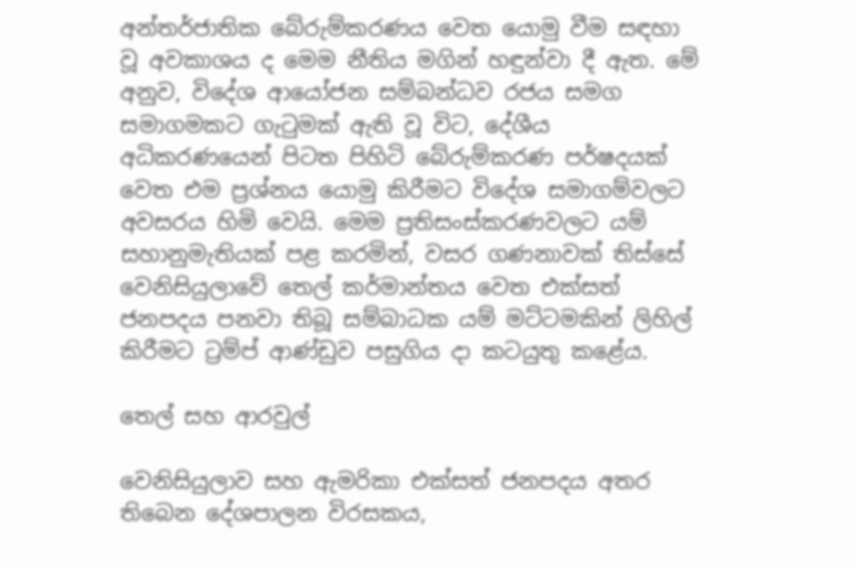අන්තර්ජාතික බේරුම්කරණය වෙත යොමු වීම සඳහා වූ අවකාශය ද මෙම නීතිය මගින් හඳුන්වා දී ඇත. මේ අනුව, විදේශ අ‍ායෝජන සම්බන්ධව රජය සමග සමාගමකට ගැටුමක් ඇති වූ විට, දේශීය අධිකරණයෙන් පිටත පිහිටි බේරුම්කරණ පර්ෂදයක් වෙත එම ප්‍රශ්නය යොමු කිරීමට විදේශ සමාගම්වලට අවසරය හිමි වෙයි. මෙම ප්‍රතිසංස්කරණවලට යම් සහානුමැතියක් පළ කරමින්, වසර ගණනාවක් තිස්සේ වෙනිසියුලාවේ තෙල් කර්මාන්තය වෙත එක්සත් ජනපදය පනවා තිබූ සම්බාධක යම් මට්ටමකින් ලිහිල් කිරීමට ට්‍රම්ප් ආණ්ඩුව පසුගිය දා කටයුතු කළේය.

තෙල් සහ ආරවුල්

වෙනිසියුලාව සහ ඇමරිකා එක්සත් ජනපදය අතර තිබෙන දේශපාලන විරසකය,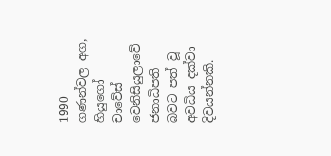1990 ගණන්වල අග, හියුගෝ චාවේස් වෙනිසියුලාවේ ජනාධිපති බවට පත් වූ අවධිය දක්වා දිවයන්නකි.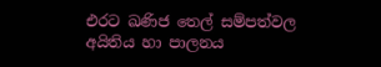එරට ඛණිජ තෙල් සම්පත්වල අයිතිය හා පාලනය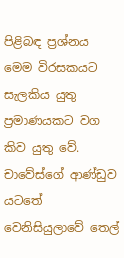පිළිබඳ ප්‍රශ්නය මෙම විරසකයට සැලකිය යුතු ප්‍රමාණයකට වග කිව යුතු වේ. චාවේස්ගේ ආණ්ඩුව යටතේ වෙනිසියුලාවේ තෙල්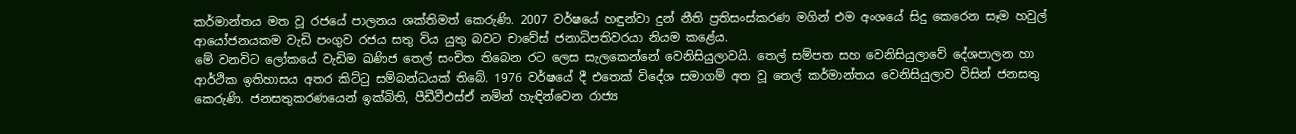කර්මාන්තය මත වූ රජයේ පාලනය ශක්තිමත් කෙරුණි. 2007 වර්ෂයේ හඳුන්වා දුන් නීති ප්‍රතිසංස්කරණ මගින් එම අංශයේ සිදු කෙරෙන සෑම හවුල් ආයෝජනයකම වැඩි පංගුව රජය සතු විය යුතු බවට චාවේස් ජනාධිපතිවරයා නියම කළේය.
මේ වනවිට ලෝකයේ වැඩිම ඛණිජ තෙල් සංචිත තිබෙන රට ලෙස සැලකෙන්නේ වෙනිසියුලාවයි. තෙල් සම්පත සහ වෙනිසියුලාවේ දේශපාලන හා ආර්ථික ඉතිහාසය අතර කිට්ටු සම්බන්ධයක් තිබේ. 1976 වර්ෂයේ දී එතෙක් විදේශ සමාගම් අත වූ තෙල් කර්මාන්තය වෙනිසියුලාව විසින් ජනසතු කෙරුණි. ජනසතුකරණයෙන් ඉක්බිති, පීඩීවීඑස්ඒ නමින් හැඳින්වෙන රාජ්‍ය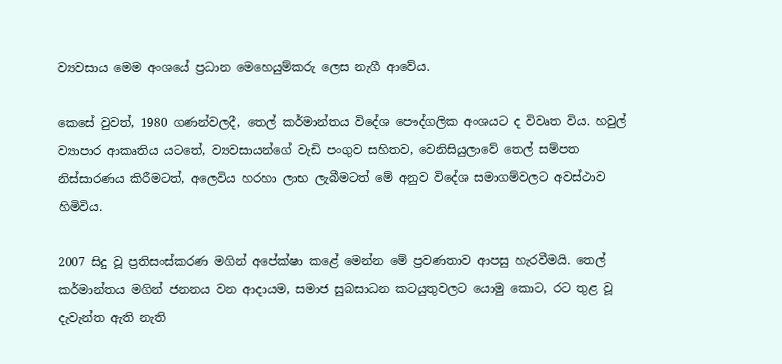ව්‍යවසාය මෙම අංශයේ ප්‍රධාන මෙහෙයුම්කරු ලෙස නැගී ආවේය.

කෙසේ වුවත්, 1980 ගණන්වලදී, තෙල් කර්මාන්තය විදේශ පෞද්ගලික අංශයට ද විවෘත විය. හවුල් ව්‍යාපාර ආකෘතිය යටතේ, ව්‍යවසායන්ගේ වැඩි පංගුව සහිතව, වෙනිසියුලාවේ තෙල් සම්පත නිස්සාරණය කිරීමටත්, අලෙවිය හරහා ලාභ ලැබීමටත් මේ අනුව විදේශ සමාගම්වලට අවස්ථාව හිමිවිය.

2007 සිදු වූ ප්‍රතිසංස්කරණ මගින් අපේක්ෂා කළේ මෙන්න මේ ප්‍රවණතාව ආපසු හැරවීමයි. තෙල් කර්මාන්තය මගින් ජනනය වන ආදායම, සමාජ සුබසාධන කටයුතුවලට යොමු කොට, රට තුළ වූ දැවැන්ත ඇති නැති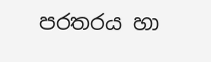පරතරය හා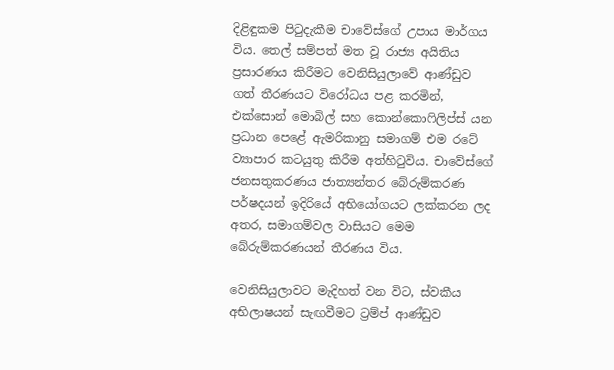දිළිඳුකම පිටුදැකීම චාවේස්ගේ උපාය මාර්ගය විය. තෙල් සම්පත් මත වූ රාජ්‍ය අයිතිය ප්‍රසාරණය කිරීමට වෙනිසියුලාවේ ආණ්ඩුව ගත් තීරණයට විරෝධය පළ කරමින්, එක්සොන් මොබිල් සහ කොන්කොෆිලිප්ස් යන ප්‍රධාන පෙළේ ඇමරිකානු සමාගම් එම රටේ ව්‍යාපාර කටයුතු කිරීම අත්හිටුවිය. චාවේස්ගේ ජනසතුකරණය ජාත්‍යන්තර බේරුම්කරණ පර්ෂදයන් ඉදිරියේ අභියෝගයට ලක්කරන ලද අතර, සමාගම්වල වාසියට මෙම බේරුම්කරණයන් තීරණය විය.

වෙනිසියුලාවට මැදිහත් වන විට, ස්වකීය අභිලාෂයන් සැඟවීමට ට්‍රම්ප් ආණ්ඩුව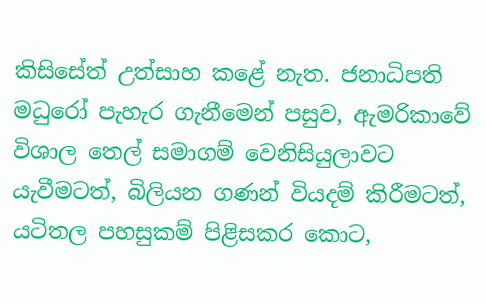කිසිසේත් උත්සාහ කළේ නැත. ජනාධිපති මධුරෝ පැහැර ගැනීමෙන් පසුව, ඇමරිකාවේ විශාල තෙල් සමාගම් වෙනිසියුලාවට යැවීමටත්, බිලියන ගණන් වියදම් කිරීමටත්, යටිතල පහසුකම් පිළිසකර කොට,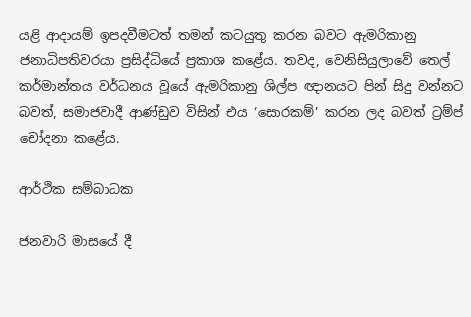යළි ආදායම් ඉපදවීමටත් තමන් කටයුතු කරන බවට ඇමරිකානු ජනාධිපතිවරයා ප්‍රසිද්ධි‍යේ ප්‍රකාශ කළේය. තවද, වෙනිසියුලාවේ තෙල් කර්මාන්තය වර්ධනය වූයේ ඇමරිකානු ශිල්ප ඥානයට පින් සිදු වන්නට බවත්, සමාජවාදී ආණ්ඩුව විසින් එය ‘සොරකම්’ කරන ලද බවත් ට්‍රම්ප් චෝදනා කළේය.

ආර්ථික සම්බාධක

ජනවාරි මාසයේ දී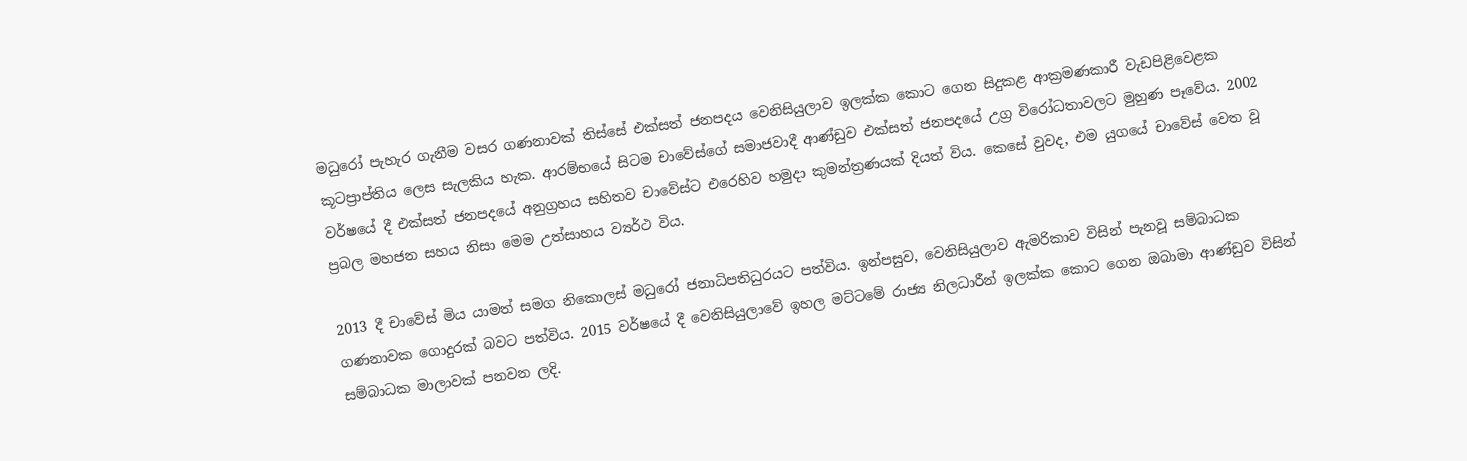මධුරෝ පැහැර ගැනීම වසර ගණනාවක් තිස්සේ එක්සත් ජනපදය වෙනිසියුලාව ඉලක්ක කොට ගෙන සිදුකළ ආක්‍රමණකාරී වැඩපිළිවෙළක කූටප්‍රාප්තිය ලෙස සැලකිය හැක. ආරම්භයේ සිටම චාවේස්ගේ සමාජවාදී ආණ්ඩුව එක්සත් ජනපදයේ උග්‍ර විරෝධතාවලට මුහුණ පෑවේය. 2002 වර්ෂයේ දී එක්සත් ජනපදයේ අනුග්‍රහය සහිතව චාවේස්ට එරෙහිව හමුදා කුමන්ත්‍රණයක් දියත් විය. කෙසේ වුවද, එම යුගයේ චාවේස් වෙත වූ ප්‍රබල මහජන සහය නිසා මෙම උත්සාහය ව්‍යර්ථ විය.

2013 දී චාවේස් මිය යාමත් සමග නිකොලස් මධුරෝ ජනාධිපතිධුරයට පත්විය. ඉන්පසුව, වෙනිසියුලාව ඇමරිකාව විසින් පැනවූ සම්බාධක ගණනාවක ගොදුරක් බවට පත්විය. 2015 වර්ෂයේ දී වෙනිසියුලාවේ ඉහල මට්ටමේ රාජ්‍ය නිලධාරීන් ඉලක්ක කොට ගෙන ඔබාමා ආණ්ඩුව විසින් සම්බාධක මාලාවක් පනවන ලදි.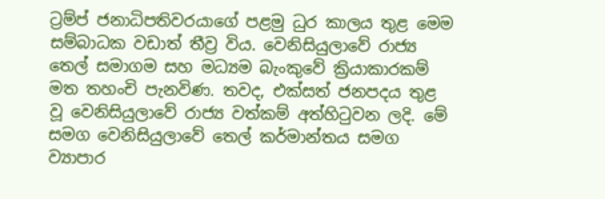ට්‍රම්ප් ජනාධිපතිවරයාගේ පළමු ධුර කාලය තුළ මෙම සම්බාධක වඩාත් තීව්‍ර විය. වෙනිසියුලාවේ රාජ්‍ය තෙල් සමාගම සහ මධ්‍යම බැංකුවේ ක්‍රියාකාරකම් මත තහංචි පැනවිණ. තවද, එක්සත් ජනපදය තුළ වූ වෙනිසියුලාවේ රාජ්‍ය වත්කම් අත්හිටුවන ලදි. මේ සමග වෙනිසියුලාවේ තෙල් කර්මාන්තය සමග ව්‍යාපාර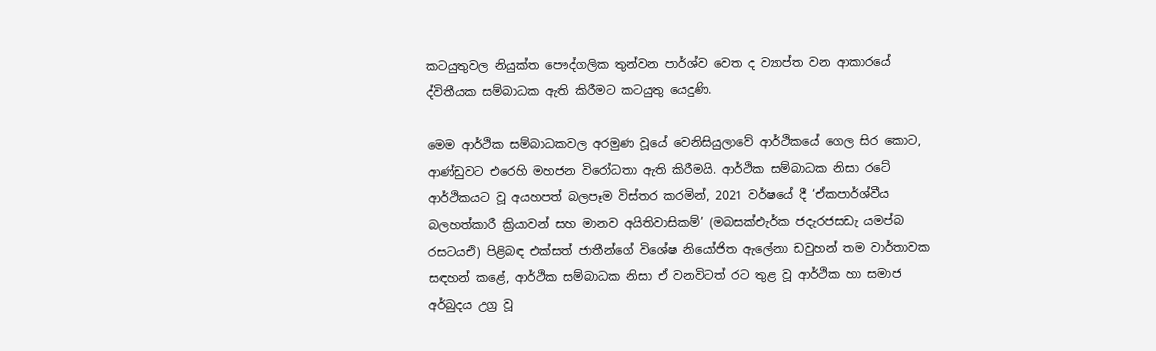කටයුතුවල නියුක්ත පෞද්ගලික තුන්වන පාර්ශ්ව වෙත ද ව්‍යාප්ත වන ආකාරයේ ද්විතීයක සම්බාධක ඇති කිරීමට කටයුතු යෙදුණි.

මෙම ආර්ථික සම්බාධකවල අරමුණ වූයේ වෙනිසියුලාවේ ආර්ථිකයේ ගෙල සිර කොට, ආණ්ඩුවට එරෙහි මහජන විරෝධතා ඇති කිරීමයි. ආර්ථික සම්බාධක නිසා රටේ ආර්ථිකයට වූ අයහපත් බලපෑම විස්තර කරමින්, 2021 වර්ෂයේ දී ‘ඒකපාර්ශ්වීය බලහත්කාරී ක්‍රියාවන් සහ මානව අයිතිවාසිකම්’ (මබසක්එැර්ක ජදැරජසඩැ යමප්බ රසටයඑි) පිළිබඳ එක්සත් ජාතීන්ගේ විශේෂ නියෝජිත ඇලේනා ඩවුහන් තම වාර්තාවක සඳහන් කළේ, ආර්ථික සම්බාධක නිසා ඒ වනවිටත් රට තුළ වූ ආර්ථික හා සමාජ අර්බුදය උග්‍ර වූ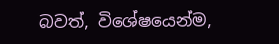බවත්, විශේෂයෙන්ම,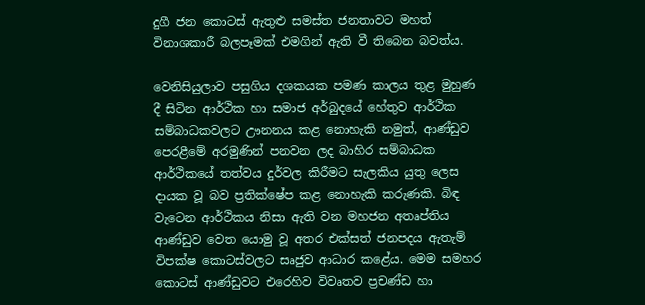දුගී ජන කොටස් ඇතුළු‍ සමස්ත ජනතාවට මහත් විනාශකාරී බලපෑමක් එමගින් ඇති වී තිබෙන බවත්ය.

වෙනිසියුලාව පසුගිය දශකයක පමණ කාලය තුළ මුහුණ දී සිටින ආර්ථික හා සමාජ අර්බුදයේ හේතුව ආර්ථික සම්බාධකවලට ඌනනය කළ නොහැකි නමුත්, ආණ්ඩුව පෙරළීමේ අරමුණින් පනවන ලද බාහිර සම්බාධක ආර්ථිකයේ තත්වය දුර්වල කිරීමට සැලකිය යුතු ලෙස දායක වූ බව ප්‍රතික්ෂේප කළ නොහැකි කරුණකි. බිඳ වැටෙන ආර්ථිකය නිසා ඇති වන මහජන අතෘප්තිය ආණ්ඩුව වෙත යොමු වූ අතර එක්සත් ජනපදය ඇතැම් විපක්ෂ කොටස්වලට සෘජුව ආධාර කළේය. මෙම සමහර කොටස් ආණ්ඩුවට එරෙහිව විවෘතව ප්‍රචණ්ඩ හා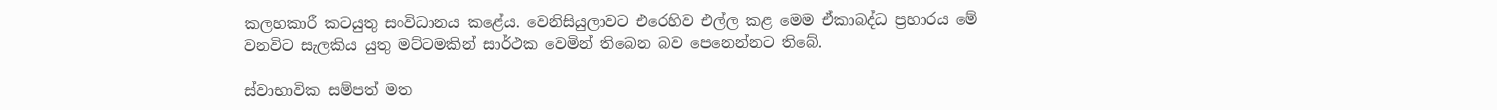කලහකාරී කටයුතු සංවිධානය කළේය. වෙනිසියුලාවට එරෙහිව එල්ල කළ මෙම ඒකාබද්ධ ප්‍රහාරය මේ වනවිට සැලකිය යුතු මට්ටමකින් සාර්ථක වෙමින් තිබෙන බව පෙනෙන්නට තිබේ.

ස්වාභාවික සම්පත් මත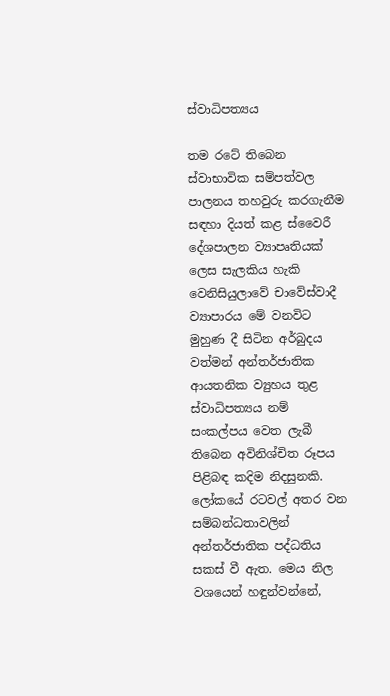ස්වාධිපත්‍යය

තම රටේ තිබෙන ස්වාභාවික සම්පත්වල පාලනය තහවුරු කරගැනීම සඳහා දියත් කළ ස්වෛරී දේශපාලන ව්‍යාපෘතියක් ලෙස සැලකිය හැකි වෙනිසියුලාවේ චාවේස්වාදී ව්‍යාපාරය මේ වනවිට මුහුණ දී සිටින අර්බුදය වත්මන් අන්තර්ජාතික ආයතනික ව්‍යුහය තුළ ස්වාධිපත්‍යය නම් සංකල්පය වෙත ලැබී තිබෙන අවිනිශ්චිත රූපය පිළිබඳ කදිම නිදසුනකි. ලෝකයේ රටවල් අතර වන සම්බන්ධතාවලින් අන්තර්ජාතික පද්ධතිය සකස් වී ඇත. මෙය නිල වශයෙන් හඳුන්වන්නේ,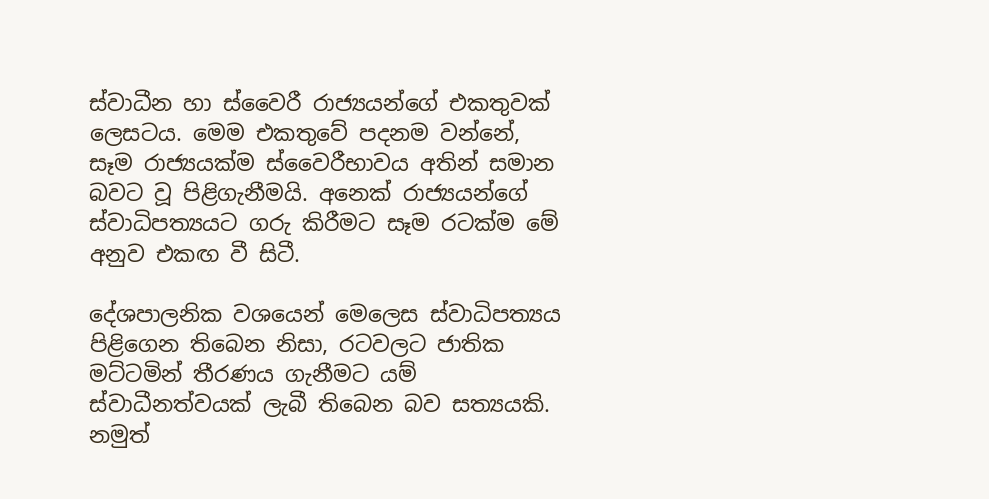ස්වාධීන හා ස්වෛරී රාජ්‍යයන්ගේ එකතුවක් ලෙසටය. මෙම එකතුවේ පදනම වන්නේ, සෑම රාජ්‍යයක්ම ස්වෛරීභාවය අතින් සමාන බවට වූ පිළිගැනීමයි. අනෙක් රාජ්‍යයන්ගේ ස්වාධිපත්‍යයට ගරු කිරීමට සෑම රටක්ම මේ අනුව එකඟ වී සිටී.

දේශපාලනික වශයෙන් මෙලෙස ස්වාධිපත්‍යය පිළිගෙන තිබෙන නිසා, රටවලට ජාතික මට්ටමින් තීරණය ගැනීමට යම් ස්වාධීනත්වයක් ලැබී තිබෙන බව සත්‍යයකි. නමුත්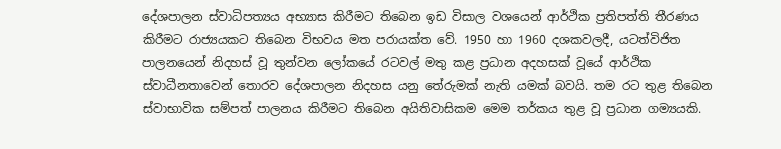දේශපාලන ස්වාධිපත්‍යය අභ්‍යාස කිරීමට තිබෙන ඉඩ විසාල වශයෙන් ආර්ථික ප්‍රතිපත්ති තීරණය කිරීමට රාජ්‍යයකට තිබෙන විභවය මත පරායක්ත වේ. 1950 හා 1960 දශකවලදී, යටත්විජිත පාලනයෙන් නිදහස් වූ තුන්වන ලෝකයේ රටවල් මතු කළ ප්‍රධාන අදහසක් වූයේ ආර්ථික ස්වාධීනතාවෙන් තොරව දේශපාලන නිදහස යනු තේරුමක් නැති යමක් බවයි. තම රට තුළ තිබෙන ස්වාභාවික සම්පත් පාලනය කිරීමට තිබෙන අයිතිවාසිකම මෙම තර්කය තුළ වූ ප්‍රධාන ගම්‍යයකි.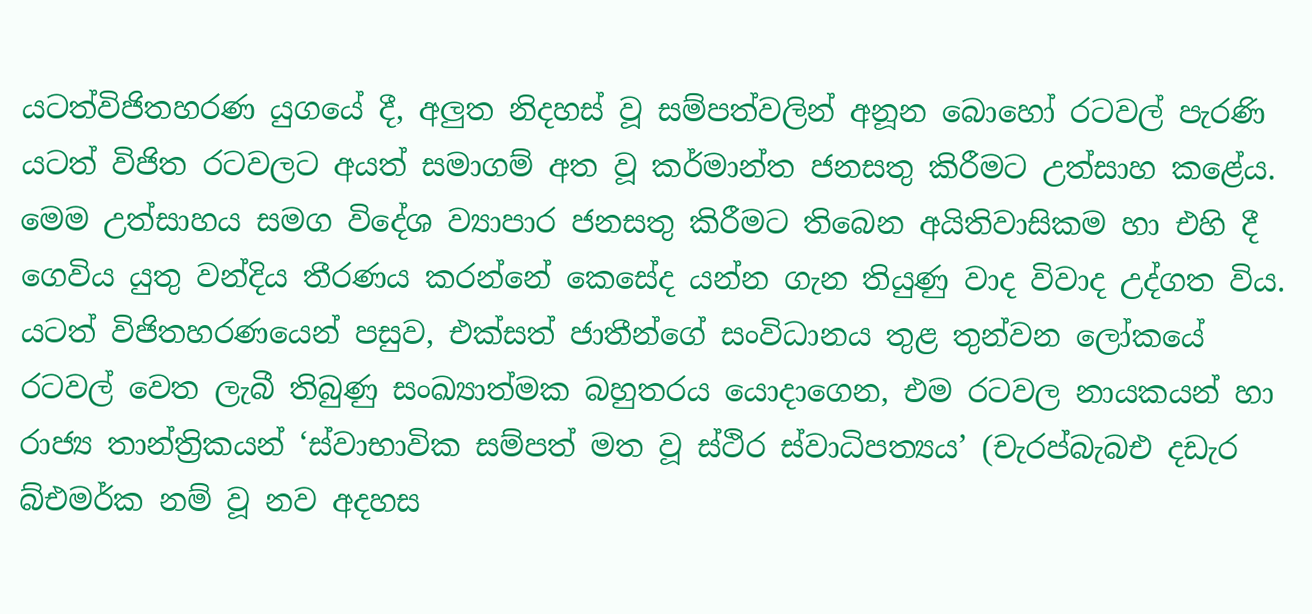යටත්විජිතහරණ යුගයේ දී, අලු‍ත නිදහස් වූ සම්පත්වලින් අනූන බොහෝ රටවල් පැරණි යටත් විජිත රටවලට අයත් සමාගම් අත වූ කර්මාන්ත ජනසතු කිරීමට උත්සාහ කළේය. මෙම උත්සාහය සමග විදේශ ව්‍යාපාර ජනසතු කිරීමට තිබෙන අයිතිවාසිකම හා එහි දී ගෙවිය යුතු වන්දිය තීරණය කරන්නේ කෙසේද යන්න ගැන තියුණු වාද විවාද උද්ගත විය.
යටත් විජිතහරණයෙන් පසුව, එක්සත් ජාතීන්ගේ සංවිධානය තුළ තුන්වන ලෝකයේ රටවල් වෙත ලැබී තිබුණු සංඛ්‍යාත්මක බහුතරය යොදාගෙන, එම රටවල නායකයන් හා රාජ්‍ය තාන්ත්‍රිකයන් ‘ස්වාභාවික සම්පත් මත වූ ස්ථිර ස්වාධිපත්‍යය’ (චැරප්බැබඑ දඩැර බ්එමර්ක නම් වූ නව අදහස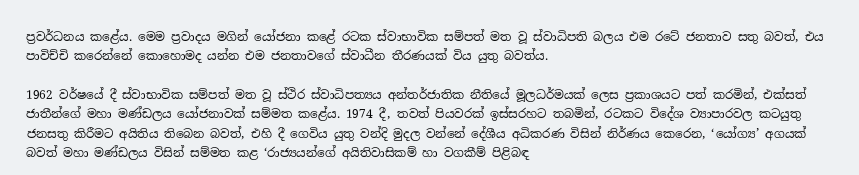ප්‍රවර්ධනය කළේය. මෙම ප්‍රවාදය මගින් යෝජනා කළේ රටක ස්වාභාවික සම්පත් මත වූ ස්වාධිපති බලය එම රටේ ජනතාව සතු බවත්, එය පාවිච්චි කරෙන්නේ කොහොමද යන්න එම ජනතාවගේ ස්වාධීන තීරණයක් විය යුතු බවත්ය.

1962 වර්ෂයේ දී ස්වාභාවික සම්පත් මත වූ ස්ථිර ස්වාධිපත්‍යය අන්තර්ජාතික නීතියේ මූලධර්මයක් ලෙස ප්‍රකාශයට පත් කරමින්, එක්සත් ජාතීන්ගේ මහා මණ්ඩලය යෝජනාවක් සම්මත කළේය. 1974 දී, තවත් පියවරක් ඉස්සරහට තබමින්, රටකට විදේශ ව්‍යාපාරවල කටයුතු ජනසතු කිරීමට අයිතිය තිබෙන බවත්, එහි දී ගෙවිය යුතු වන්දි මුදල වන්නේ දේශීය අධිකරණ විසින් නිර්ණය කෙරෙන, ‘යෝග්‍ය’ අගයක් බවත් මහා මණ්ඩලය විසින් සම්මත කළ ‘රාජ්‍යයන්ගේ අයිතිවාසිකම් හා වගකීම් පිළිබඳ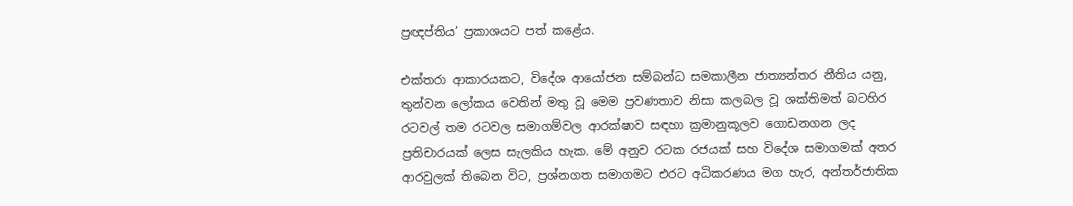ප්‍රඥප්තිය’ ප්‍රකාශයට පත් කළේය.

එක්තරා ආකාරයකට, විදේශ ආයෝජන සම්බන්ධ සමකාලීන ජාත්‍යන්තර නීතිය යනු, තුන්වන ලෝකය වෙතින් මතු වූ මෙම ප්‍රවණතාව නිසා කලබල වූ ශක්තිමත් බටහිර රටවල් තම රටවල සමාගම්වල ආරක්ෂාව සඳහා ක්‍රමානුකූලව ගොඩනගන ලද ප්‍රතිචාරයක් ලෙස සැලකිය හැක. මේ අනුව රටක රජයක් සහ විදේශ සමාගමක් අතර ආරවුලක් තිබෙන විට, ප්‍රශ්නගත සමාගමට එරට අධිකරණය මග හැර, අන්තර්ජාතික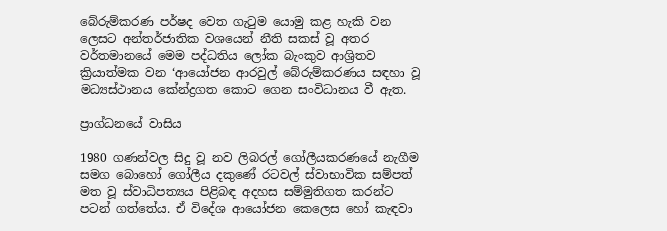බේරුම්කරණ පර්ෂද වෙත ගැටුම යොමු කළ හැකි වන ලෙසට අන්තර්ජාතික වශයෙන් නීති සකස් වූ අතර වර්තමානයේ මෙම පද්ධතිය ලෝක බැංකුව ආශ්‍රිතව ක්‍රියාත්මක වන ‘ආයෝජන ආරවුල් බේරුම්කරණය සඳහා වූ මධ්‍යස්ථානය කේන්ද්‍රගත කොට ගෙන සංවිධානය වී ඇත.

ප්‍රාග්ධනයේ වාසිය

1980 ගණන්වල සිදු වූ නව ලිබරල් ගෝලීයකරණයේ නැගීම සමග බොහෝ ගෝලීය දකුණේ රටවල් ස්වාභාවික සම්පත් මත වූ ස්වාධිපත්‍යය පිළිබඳ අදහස සම්මුතිගත කරන්ට පටන් ගත්තේය. ඒ විදේශ ආයෝජන කෙලෙස හෝ කැඳවා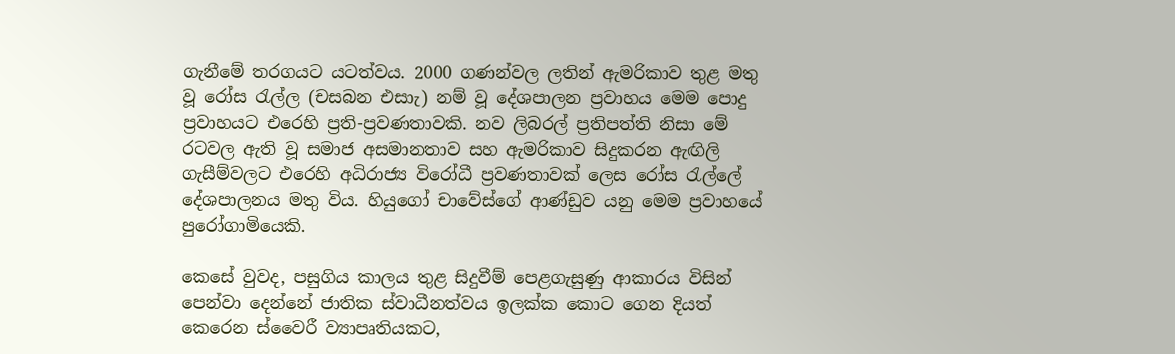ගැනීමේ තරගයට යටත්වය. 2000 ගණන්වල ලතින් ඇමරිකාව තුළ මතු වූ රෝස රැල්ල (චසබන එසාැ) නම් වූ දේශපාලන ප්‍රවාහය මෙම පොදු ප්‍රවාහයට එරෙහි ප්‍රති-ප්‍රවණතාවකි. නව ලිබරල් ප්‍රතිපත්ති නිසා මේ රටවල ඇති වූ සමාජ අසමානතාව සහ ඇමරිකාව සිදුකරන ඇඟිලි ගැසීම්වලට එරෙහි අධිරාජ්‍ය විරෝධී ප්‍රවණතාවක් ලෙස රෝස රැල්ලේ දේශපාලනය මතු විය. හියුගෝ චාවේස්ගේ ආණ්ඩුව යනු මෙම ප්‍රවාහයේ පුරෝගාමියෙකි.

කෙසේ වුවද, පසුගිය කාලය තුළ සිදුවීම් පෙළගැසුණු ආකාරය විසින් පෙන්වා දෙන්නේ ජාතික ස්වාධීනත්වය ඉලක්ක කොට ගෙන දියත් කෙරෙන ස්වෛරී ව්‍යාපෘතියකට,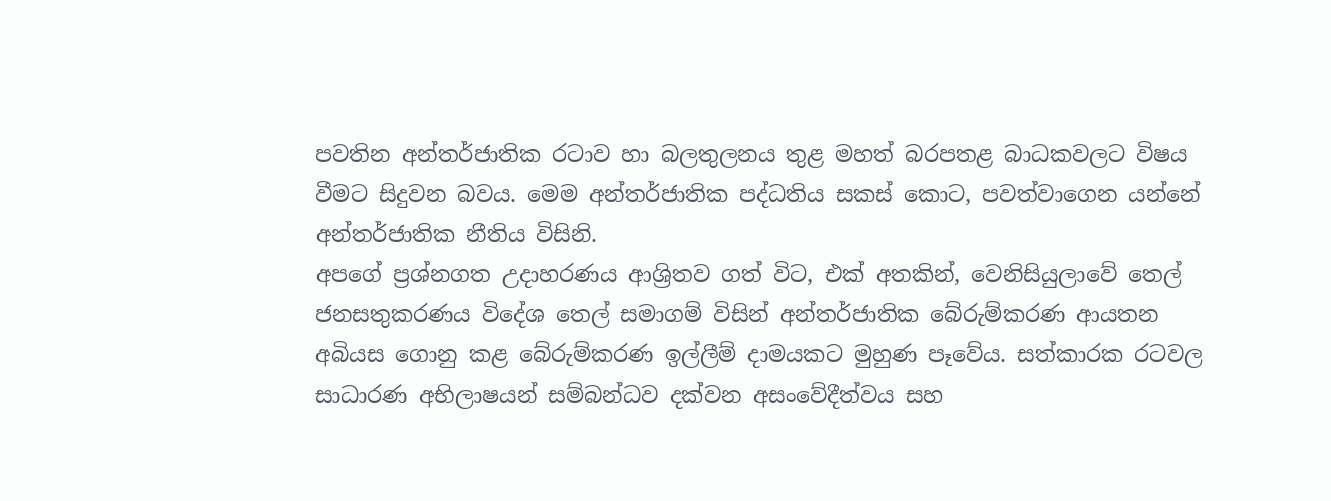පවතින අන්තර්ජාතික රටාව හා බලතුලනය තුළ මහත් බරපතළ බාධකවලට විෂය වීමට සිදුවන බවය. මෙම අන්තර්ජාතික පද්ධතිය සකස් කොට, පවත්වාගෙන යන්නේ අන්තර්ජාතික නීතිය විසිනි.
අපගේ ප්‍රශ්නගත උදාහරණය ආශ්‍රිතව ගත් විට, එක් අතකින්, වෙනිසියුලාවේ තෙල් ජනසතුකරණය විදේශ තෙල් සමාගම් විසින් අන්තර්ජාතික බේරුම්කරණ ආයතන අබියස ගොනු කළ බේරුම්කරණ ඉල්ලීම් දාමයකට මුහුණ පෑවේය. සත්කාරක රටවල සාධාරණ අභිලාෂයන් සම්බන්ධව දක්වන අසංවේදීත්වය සහ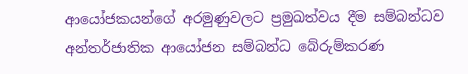ආයෝජකයන්ගේ අරමුණුවලට ප්‍රමුඛත්වය දීම සම්බන්ධව අන්තර්ජාතික ආයෝජන සම්බන්ධ බේරුම්කරණ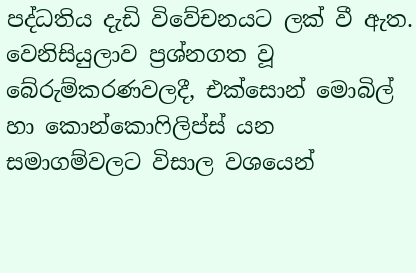පද්ධතිය දැඩි විවේචනයට ලක් වී ඇත. වෙනිසියුලාව ප්‍රශ්නගත වූ බේරුම්කරණවලදී, එක්සොන් මොබිල් හා කොන්කොෆිලිප්ස් යන සමාගම්වලට විසාල වශයෙන්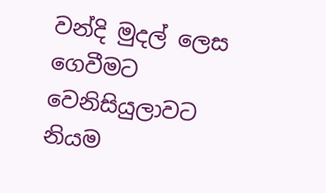වන්දි මුදල් ලෙස ගෙවීමට වෙනිසියුලාවට නියම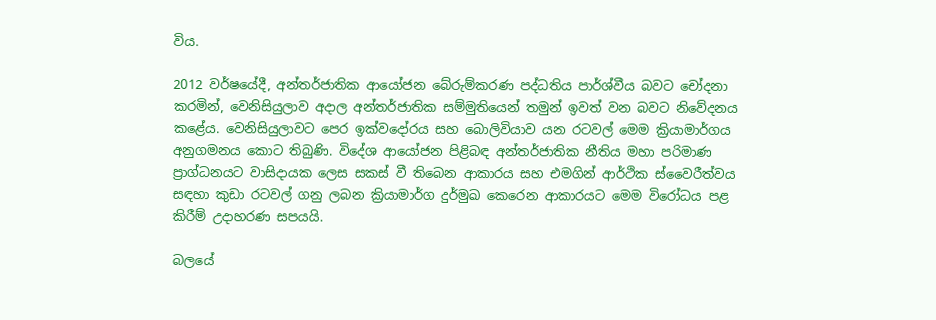විය.

2012 වර්ෂයේදී, අන්තර්ජාතික ආයෝජන බේරුම්කරණ පද්ධතිය පාර්ශ්වීය බවට චෝදනා කරමින්, වෙනිසියුලාව අදාල අන්තර්ජාතික සම්මුතියෙන් තමුන් ඉවත් වන බවට නිවේදනය කළේය. වෙනිසියුලාවට පෙර ඉක්වදෝරය සහ බොලිවියාව යන රටවල් මෙම ක්‍රියාමාර්ගය අනුගමනය කොට තිබුණි. විදේශ ආයෝජන පිළිබඳ අන්තර්ජාතික නීතිය මහා පරිමාණ ප්‍රාග්ධනයට වාසිදායක ලෙස සකස් වී තිබෙන ආකාරය සහ එමගින් ආර්ථික ස්වෛරීත්වය සඳහා කුඩා රටවල් ගනු ලබන ක්‍රියාමාර්ග දුර්මුඛ කෙරෙන ආකාරයට මෙම විරෝධය පළ කිරීම් උදාහරණ සපයයි.

බලයේ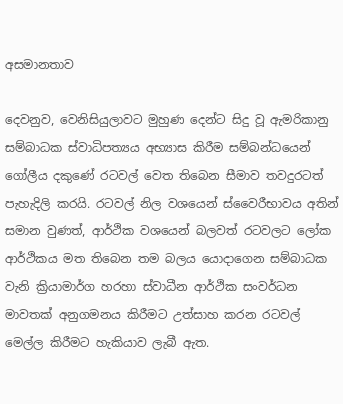අසමානතාව

දෙවනුව, වෙනිසියුලාවට මුහුණ දෙන්ට සිදු වූ ඇමරිකානු සම්බාධක ස්වාධිපත්‍යය අභ්‍යාස කිරීම සම්බන්ධයෙන් ගෝලීය දකුණේ රටවල් වෙත තිබෙන සීමාව තවදුරටත් පැහැදිලි කරයි. රටවල් නිල වශයෙන් ස්වෛරීභාවය අතින් සමාන වුණත්, ආර්ථික වශයෙන් බලවත් රටවලට ලෝක ආර්ථිකය මත තිබෙන තම බලය යොදාගෙන සම්බාධක වැනි ක්‍රියාමාර්ග හරහා ස්වාධීන ආර්ථික සංවර්ධන මාවතක් අනුගමනය කිරීමට උත්සාහ කරන රටවල් මෙල්ල කිරීමට හැකියාව ලැබී ඇත.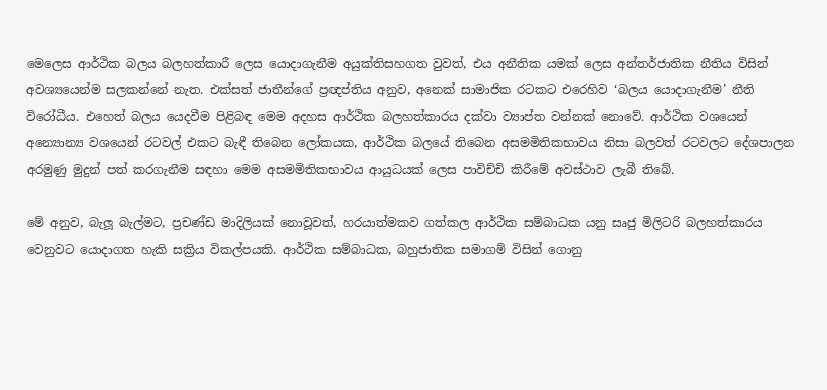මෙලෙස ආර්ථික බලය බලහත්කාරී ලෙස යොදාගැනීම අයුක්තිසහගත වුවත්, එය අනීතික යමක් ලෙස අන්තර්ජාතික නීතිය විසින් අවශ්‍යයෙන්ම සලකන්නේ නැත. එක්සත් ජාතීන්ගේ ප්‍රඥප්තිය අනුව, අනෙක් සාමාජික රටකට එරෙහිව ‘බලය යොදාගැනීම’ නීති විරෝධීය. එහෙත් ‍බලය යෙදවීම පිළිබඳ මෙම අදහස ආර්ථික බලහත්කාරය දක්වා ව්‍යාප්ත වන්නක් නොවේ. ආර්ථික වශයෙන් අන්‍යොන්‍ය වශයෙන් රටවල් එකට බැඳී තිබෙන ලෝකයක, ආර්ථික බලයේ තිබෙන අසමමිතිකභාවය නිසා බලවත් රටවලට දේශපාලන අරමුණු මුදුන් පත් කරගැනීම සඳහා මෙම අසමමිතිකභාවය ආයුධයක් ලෙස පාවිච්චි කිරීමේ අවස්ථාව ලැබී තිබේ.

මේ අනුව, බැලූ බැල්මට, ප්‍රචණ්ඩ මාදිලියක් නොවූවත්, හරයාත්මකව ගත්කල ආර්ථික සම්බාධක යනු සෘජු මිලිටරි බලහත්කාරය වෙනුවට යොදාගත හැකි සක්‍රිය විකල්පයකි. ආර්ථික සම්බාධක, බහුජාතික සමාගම් විසින් ගොනු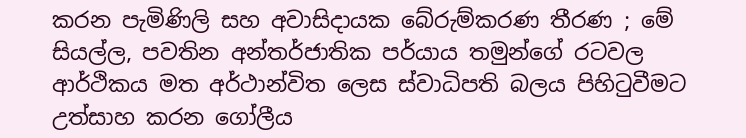කරන පැමිණිලි සහ අවාසිදායක බේරුම්කරණ තීරණ ; මේ සියල්ල, පවතින අන්තර්ජාතික පර්යාය තමුන්ගේ රටවල ආර්ථිකය මත අර්ථාන්විත ලෙස ස්වාධිපති බලය පිහිටුවීමට උත්සාහ කරන ගෝලීය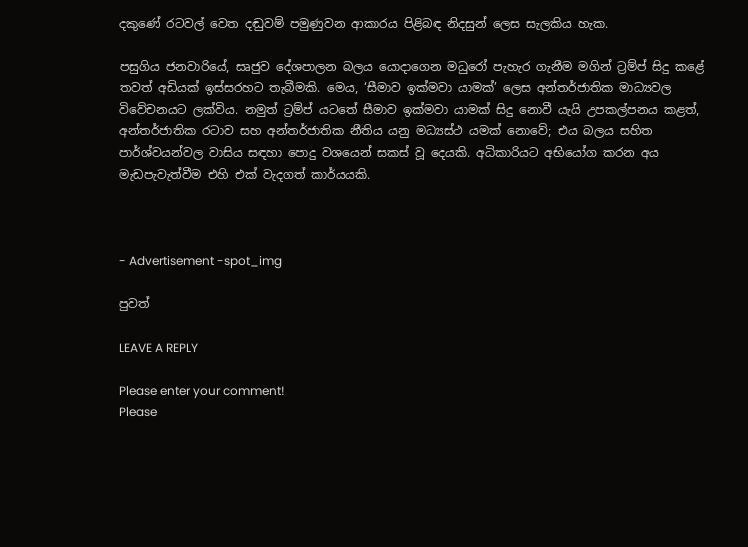දකුණේ රටවල් වෙත දඬුවම් පමුණුවන ආකාරය පිළිබඳ නිදසුන් ලෙස සැලකිය හැක.

පසුගිය ජනවාරියේ, සෘජුව දේශපාලන බලය යොදාගෙන මධුරෝ පැහැර ගැනීම මගින් ට්‍රම්ප් සිදු කළේ තවත් අඩියක් ඉස්සරහට තැබීමකි. මෙය, ‘සීමාව ඉක්මවා යාමක්’ ලෙස අන්තර්ජාතික මාධ්‍යවල විවේචනයට ලක්විය. නමුත් ට්‍රම්ප් යටතේ සීමාව ඉක්මවා යාමක් සිදු නොවී යැයි උපකල්පනය කළත්, අන්තර්ජාතික රටාව සහ අන්තර්ජාතික නීතිය යනු මධ්‍යස්ථ යමක් නොවේ; එය බලය සහිත පාර්ශ්වයන්වල වාසිය සඳහා පොදු වශයෙන් සකස් වූ දෙයකි. අධිකාරියට අභියෝග කරන අය මැඩපැවැත්වීම එහි එක් වැදගත් කාර්යයකි.



- Advertisement -spot_img

පුවත්

LEAVE A REPLY

Please enter your comment!
Please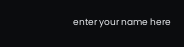enter your name here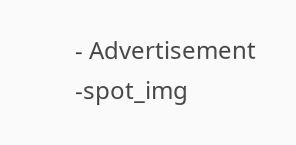- Advertisement -spot_img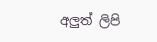අලුත් ලිපි